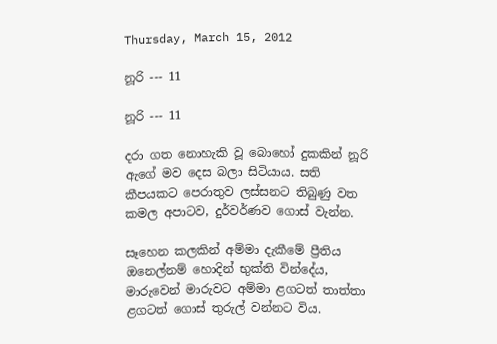Thursday, March 15, 2012

නූරි --- 11

නූරි --- 11

දරා ගත නොහැකි වූ බොහෝ දුකකින් නූරි ඇගේ මව දෙස බලා සිටියාය. සති කීපයකට පෙරාතුව ලස්සනට තිබුණු වත කමල අපාටව, දුර්වර්ණව ගොස් වැන්න.

සෑහෙන කලකින් අම්මා දැකීමේ ප්‍රීතිය ඔනෙල්නම් හොදින් භුක්ති වින්දේය, මාරුවෙන් මාරුවට අම්මා ළගටත් තාත්තා ළගටත් ගොස් තුරුල් වන්නට විය.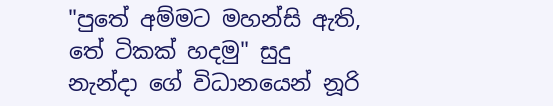"පුතේ අම්මට මහන්සි ඇති, තේ ටිකක් හදමු" සුදු නැන්දා ගේ විධානයෙන් නූරි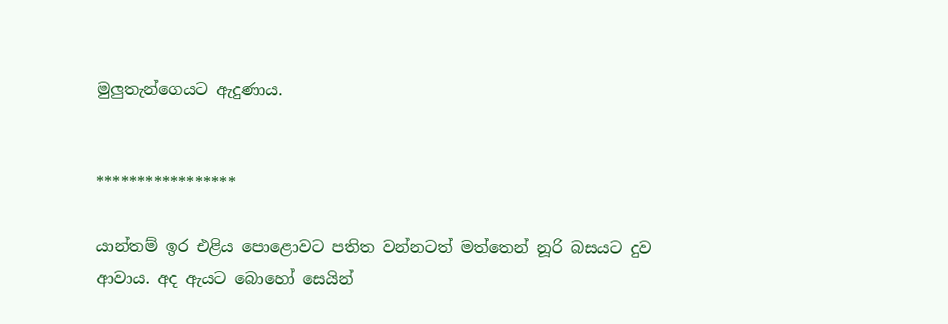මුලුතැන්ගෙයට ඇදුණාය.


*****************

යාන්තම් ඉර එළිය පොළොවට පතිත වන්නටත් මත්තෙන් නූරි බසයට දුව ආවාය. අද ඇයට බොහෝ සෙයින්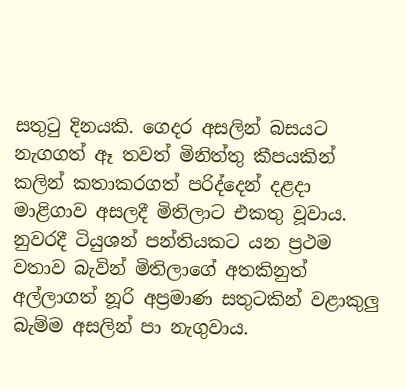සතු‍ටු දිනයකි. ගෙදර අසලින් බසයට නැගගත් ඈ තවත් මිනිත්තු කීපයකින් කලින් කතාකරගත් පරිද්දෙන් දළදා මාළිගාව අසලදී මිතිලාට එකතු වූවාය. නුවරදී ටියුශන් පන්තියකට යන ප්‍රථම වතාව බැවින් මිතිලාගේ අතකිනුත් අල්ලාගත් නූරි අප්‍රමාණ සතුටකින් වළාකුලු බැම්ම අසලින් පා නැගුවාය.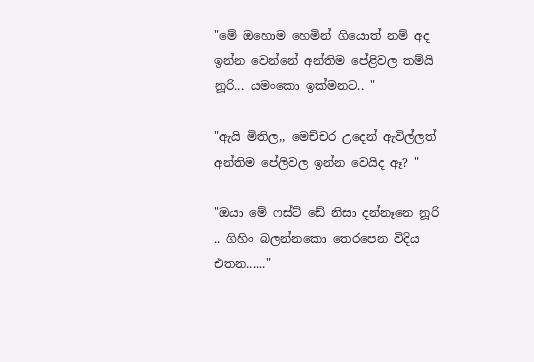"මේ ඔහොම හෙමින් ගියොත් නම් අද ඉන්න වෙන්නේ අන්තිම පේළිවල තම්යි නූරි... යමංකො ඉක්මනට.. "

"ඇයි මිතිල,, මෙච්චර උදෙන් ඇවිල්ලත් අන්තිම පේලිවල ඉන්න වෙයිද ඈ? "

"ඔයා මේ ෆස්ට් ඩේ නිසා දන්නෑනෙ නූරි .. ගිහිං බලන්නකො තෙරපෙන විදිය එතන......"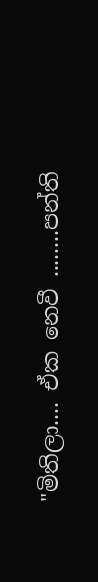"මිතිලා.... ඒක නෙවී ........පන්ති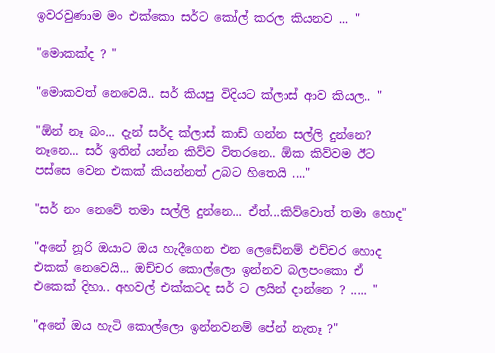ඉවරවුණාම මං එක්කො සර්ට කෝල් කරල කියනව ... "

"මොකක්ද ? "

"මොකවත් නෙවෙයි.. සර් කියපු විදියට ක්ලාස් ආව කියල.. "

"ඕන් නෑ බං... දැන් සර්ද ක්ලාස් කාඩ් ගන්න සල්ලි දුන්නෙ? නෑනෙ... සර් ඉතින් යන්න කිව්ව විතරනෙ.. ඕක කිව්වම ඊට පස්සෙ වෙන එකක් කියන්නත් උබට හිතෙයි ...."

"සර් නං නෙවේ තමා සල්ලි දුන්නෙ... ඒත්...කිව්වොත් තමා හොද"

"අනේ නූරි ඔයාට ඔය හැදීගෙන එන ලෙඩේනම් එච්චර හොද එකක් නෙවෙයි... ඔච්චර කොල්ලො ඉන්නව බලපංකො ඒ එකෙක් දිහා.. අහවල් එක්කටද සර් ට ලයින් දාන්නෙ ? ..... "

"අනේ ඔය හැටි කොල්ලො ඉන්නවනම් පේන් නැතෑ ?"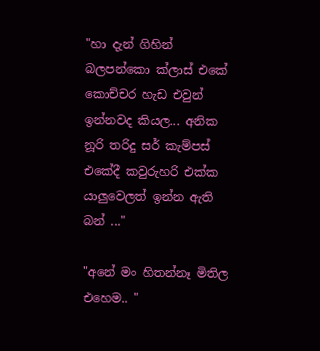"හා දැන් ගිහින් බලපන්කො ක්ලාස් එකේ කොච්චර හැඩ එවුන් ඉන්නවද කියල... අනික නූරි තරිදු සර් කැම්පස් එකේදී කවුරුහරි එක්ක යාලුවෙලත් ඉන්න ඇති බන් ..."

"අනේ මං හිතන්නෑ මිතිල එහෙම.. "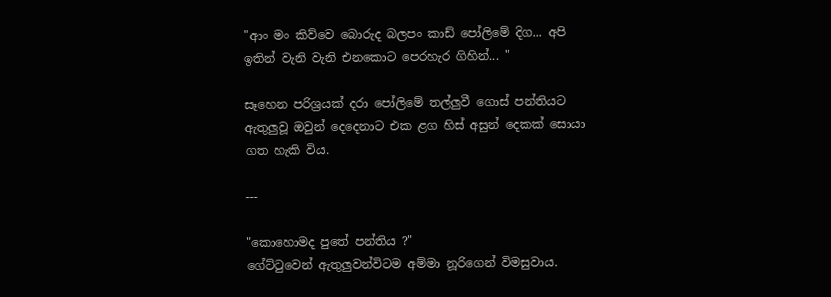"ආං මං කිව්වෙ බොරුද බලපං කාඩ් පෝලිමේ දිග... අපි ඉතින් වැනි වැනි එනකොට පෙරහැර ගිහින්... "

සෑහෙන පරිශ්‍රයක් දරා පෝලිමේ තල්ලුවී ගොස් පන්තියට ඇතුලුවූ ඔවුන් දෙදෙනාට එක ළග හිස් අසුන් දෙකක් සොයා ගත හැකි විය.

---

"කොහොමද පුතේ පන්තිය ?"
ගේට්‍ටුවෙන් ඇතුලුවන්විටම අම්මා නූරිගෙන් විමසුවාය.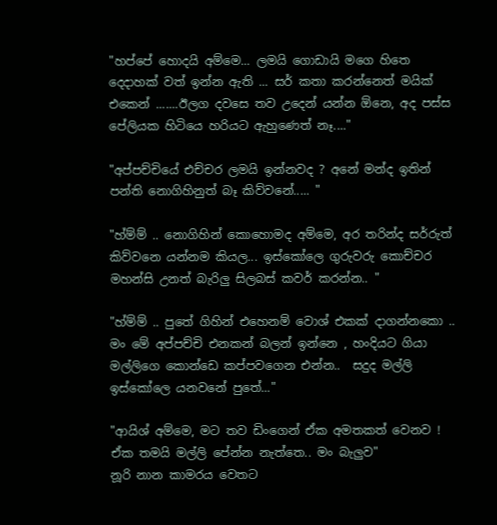"හප්පේ හොදයි අම්මෙ... ලමයි ගොඩායි මගෙ හිතෙ දෙදාහක් වත් ඉන්න ඇති ... සර් කතා කරන්නෙත් මයික් එකෙන් .......ඊලග දවසෙ තව උදෙන් යන්න ඕනෙ, අද පස්ස පේලියක හිටියෙ හරියට ඇහුණෙත් නෑ...."

"අප්පච්චියේ එච්චර ලමයි ඉන්නවද ? අනේ මන්ද ඉතින් පන්ති නොගිහිනුත් බෑ කිව්වනේ..... "

"හ්ම්ම් .. නොගිහින් කොහොමද අම්මෙ, අර තරින්ද සර්රුත් කිව්වනෙ යන්නම කියල... ඉස්කෝලෙ ගුරුවරු කොච්චර මහන්සි උනත් බැරිලු සිලබස් කවර් කරන්න.. "

"හ්ම්ම් .. පුතේ ගිහින් එහෙනම් වොශ් එකක් දාගන්නකො .. මං මේ අප්පච්චි එනකන් බලන් ඉන්නෙ , හංදියට ගියා මල්ලිගෙ කොන්ඩෙ කප්පවගෙන එන්න..  සදුද මල්ලි ඉස්කෝලෙ යනවනේ පුතේ..."

"ආයිශ් අම්මෙ, මට තව ඩිංගෙන් ඒක අමතකත් වෙනව ! ඒක තමයි මල්ලි පේන්න නැත්තෙ.. මං බැලුව"
නූරි නාන කාමරය වෙතට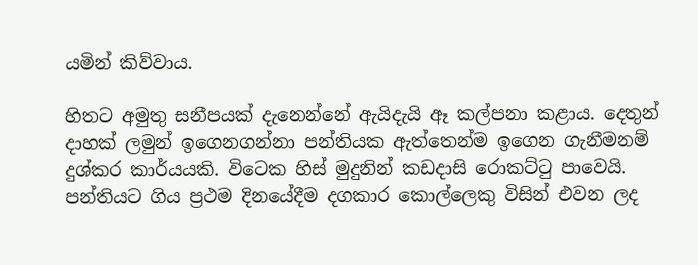යමින් කිව්වාය.

හිතට අමුතු සනීපයක් දැනෙන්නේ ඇයිදැයි ඈ කල්පනා කළාය. දෙතුන් දාහක් ලමුන් ඉගෙනගන්නා පන්තියක ඇත්තෙන්ම ඉගෙන ගැනීමනම් දුශ්කර කාර්යයකි. විටෙක හිස් මුදුනින් කඩදාසි රොකට්‍ටු පාවෙයි. පන්තියට ගිය ප්‍රථම දිනයේදීම දගකාර කොල්ලෙකු විසින් එවන ලද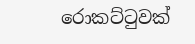රොකට්‍ටුවක්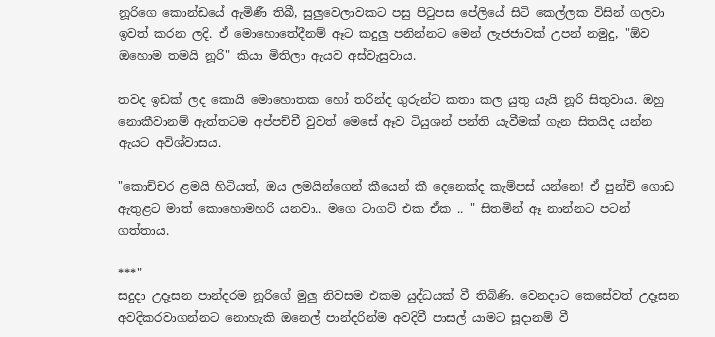නූරිගෙ කොන්ඩයේ ඇමිණී තිබී, සුලුවෙලාවකට පසු පි‍ටුපස පේලියේ සිටි කෙල්ලක විසින් ගලවා ඉවත් කරන ලදි. ඒ මොහොතේදීනම් ඈට කදුලු පනින්නට මෙන් ලැජජාවක් උපන් නමුදු, "ඕව ඔහොම තමයි නූරි" කියා මිතිලා ඇයව අස්වැසුවාය.

තවද ඉඩක් ලද කොයි මොහොතක හෝ තරින්ද ගුරුන්ට කතා කල යුතු යැයි නූරි සිතුවාය. ඔහු නොකීවානම් ඇත්තටම අප්පච්චී වුවත් මෙසේ ඈව ටියුශන් පන්ති යැවීමක් ගැන සිතයිද යන්න ඇයට අවිශ්වාසය.

"කොච්චර ළමයි හිටියත්, ඔය ලමයින්ගෙන් කීයෙන් කී දෙනෙක්ද කැම්පස් යන්නෙ! ඒ පුන්චි ගොඩ ඇතුළට මාත් කොහොමහරි යනවා.. මගෙ ටාගට් එක ඒක .. " සිතමින් ඈ නාන්නට පටන් ගත්තාය.

***"
සදුදා උදෑසන පාන්දරම නූරිගේ මුලු නිවසම එකම යුද්ධයක් වී තිබිණි. වෙනදාට කෙසේවත් උදෑසන අවදිකරවාගන්නට නොහැකි ඔනෙල් පාන්දරින්ම අවදිවී පාසල් යාමට සූදානම් වී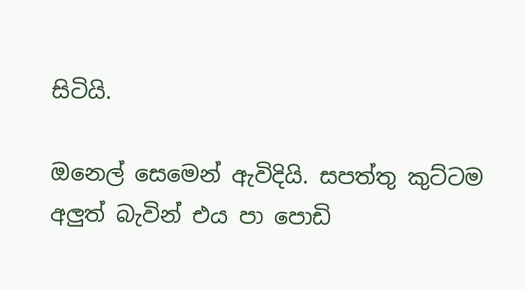සිටියි.

ඔනෙල් සෙමෙන් ඇවිදියි. සපත්තු කුට්ටම අලුත් බැවින් එය පා පොඩි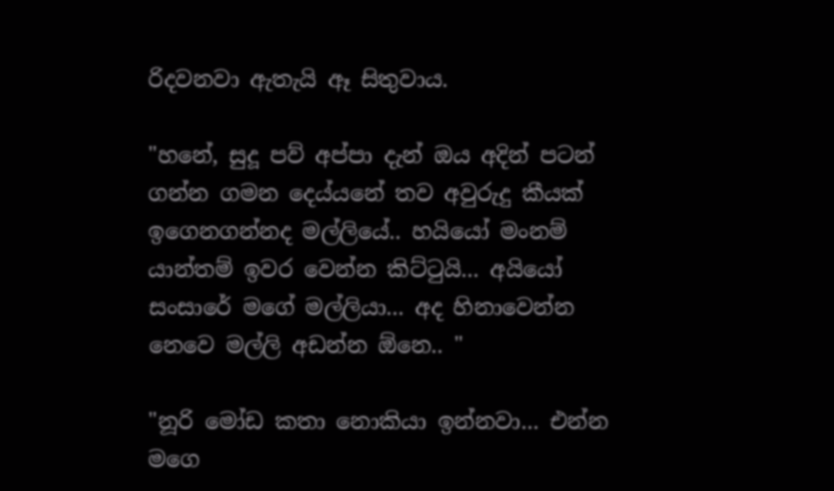රිදවනවා ඇතැයි ඈ සිතුවාය.

"හනේ, සුදූ පව් අප්පා දැන් ඔය අදින් පටන් ගන්න ගමන දෙය්යනේ තව අවුරුදු කීයක් ඉගෙනගන්නද මල්ලියේ.. හයියෝ මංනම් යාන්තම් ඉවර වෙන්න කිට්‍ටුයි... අයියෝ සංසාරේ මගේ මල්ලියා... අද හිනාවෙන්න නෙවෙ මල්ලි අඩන්න ඕනෙ.. "

"නූරි මෝඩ කතා නොකියා ඉන්නවා... එන්න මගෙ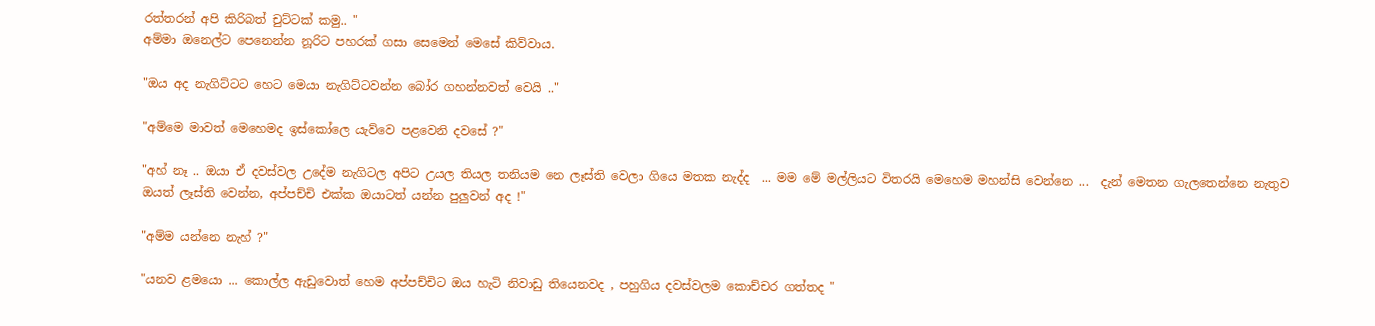රත්තරන් අපි කිරිබත් චුට්ටක් කමු.. "
අම්මා ඔනෙල්ට පෙනෙන්න නූරිට පහරක් ගසා සෙමෙන් මෙසේ කිව්වාය.

"ඔය අද නැගිට්ටට හෙට මෙයා නැගිට්ටවන්න බෝර ගහන්නවත් වෙයි .."

"අම්මෙ මාවත් මෙහෙමද ඉස්කෝලෙ යැව්වෙ පළවෙනි දවසේ ?"

"අහ් නෑ .. ඔයා ඒ දවස්වල උදේම නැගිටල අපිට උයල තියල තනියම නෙ ලෑස්ති වෙලා ගියෙ මතක නැද්ද  ... මම මේ මල්ලියට විතරයි මෙහෙම මහන්සි වෙන්නෙ ...  දැන් මෙතන ගැලතෙන්නෙ නැතුව ඔයත් ලෑස්ති වෙන්න, අප්පච්චි එක්ක ඔයාටත් යන්න පුලුවන් අද !"

"අම්ම යන්නෙ නැහ් ?"

"යනව ළමයො ... කොල්ල ඇඩුවොත් හෙම අප්පච්චිට ඔය හැටි නිවාඩු තියෙනවද , පහුගිය දවස්වලම කොච්චර ගත්තද "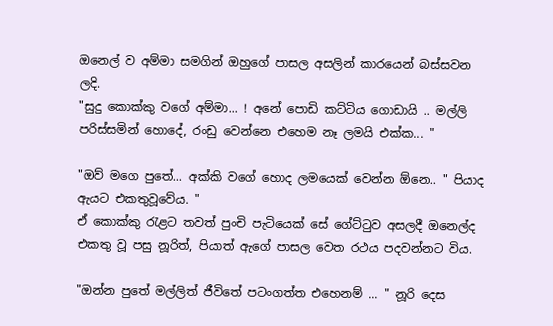ඔනෙල් ව අම්මා සමගින් ඔහුගේ පාසල අසලින් කාරයෙන් බස්සවන ලදි.
"සුදු කොක්කු වගේ අම්මා... ! අනේ පොඩි කට්ටිය ගොඩායි .. මල්ලි පරිස්සමින් හොදේ, රංඩු වෙන්නෙ එහෙම නෑ ලමයි එක්ක... "

"ඔව් මගෙ පුතේ... අක්කි වගේ හොද ලමයෙක් වෙන්න ඕනෙ.. " පියාද ඇයට එකතුවූවේය. "
ඒ කොක්කු ‍රැළට තවත් පුංචි පැටියෙක් සේ ගේට්‍ටුව අසලදී ඔනෙල්ද එකතු වූ පසු නූරිත්, පියාත් ඇගේ පාසල වෙත රථය පදවන්නට විය.

"ඔන්න පුතේ මල්ලිත් ජීවිතේ පටංගත්ත එහෙනම් ... " නූරි දෙස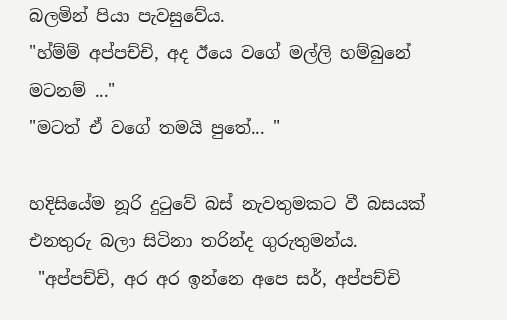බලමින් පියා පැවසුවේය.
"හ්ම්ම් අප්පච්චි, අද ඊයෙ වගේ මල්ලි හම්බුනේ මටනම් ..."
"මටත් ඒ වගේ තමයි පුතේ... "

හදිසියේම නූරි දු‍ටුවේ බස් නැවතුමකට වී බසයක් එනතුරු බලා සිටිනා තරින්ද ගුරුතුමන්ය.
 "අප්පච්චි, අර අර ඉන්නෙ අපෙ සර්, අප්පච්චි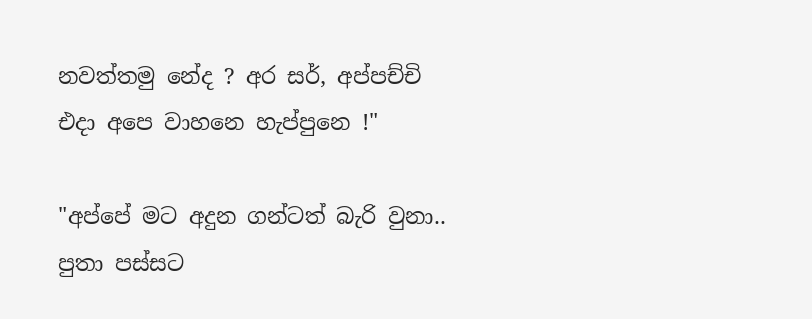නවත්තමු නේද ? අර සර්, අප්පච්චි එදා අපෙ වාහනෙ හැප්පුනෙ !"

"අප්පේ මට අදුන ගන්ටත් බැරි වුනා.. පුතා පස්සට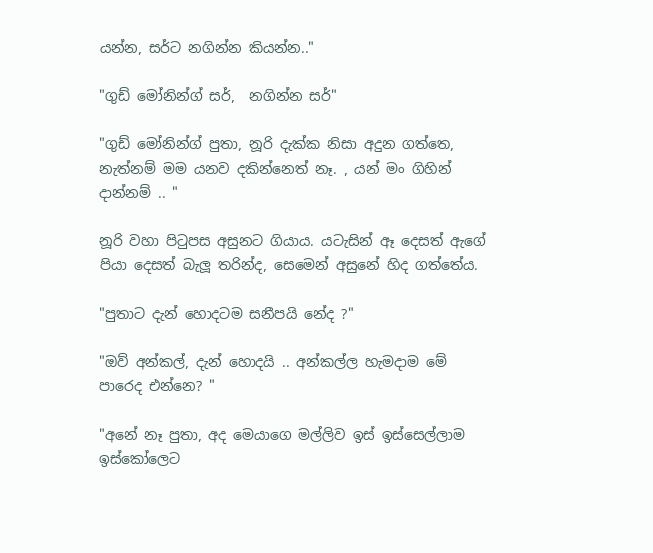යන්න, සර්ට නගින්න කියන්න.."

"ගුඩ් මෝනින්ග් සර්,  නගින්න සර්"

"ගුඩ් මෝනින්ග් පුතා, නූරි දැක්ක නිසා අදුන ගත්තෙ, නැත්නම් මම යනව දකින්නෙත් නෑ. , යන් මං ගිහින් දාන්නම් .. "

නූරි වහා පි‍ටුපස අසුනට ගියාය. යටැසින් ඈ දෙසත් ඇගේ පියා දෙසත් බැලූ තරින්ද, සෙමෙන් අසුනේ හිද ගත්තේය.

"පුතාට දැන් හොදටම සනීපයි නේද ?"

"ඔව් අන්කල්, දැන් හොදයි .. අන්කල්ල හැමදාම මේ පාරෙද එන්නෙ? "

"අනේ නෑ පුතා, අද මෙයාගෙ මල්ලිව ඉස් ඉස්සෙල්ලාම ඉස්කෝලෙට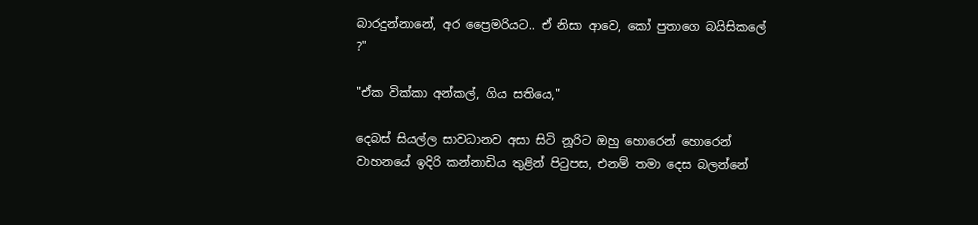බාරදුන්නානේ, අර ප්‍රෛමරියට.. ඒ නිසා ආවෙ, කෝ පුතාගෙ බයිසිකලේ ?"

"ඒක වික්කා අන්කල්, ගිය සතියෙ,"

දෙබස් සියල්ල සාවධානව අසා සිටි නූරිට ඔහු හොරෙන් හොරෙන් වාහනයේ ඉදිරි කන්නාඩිය තුළින් පි‍ටුපස, එනම් තමා දෙස බලන්නේ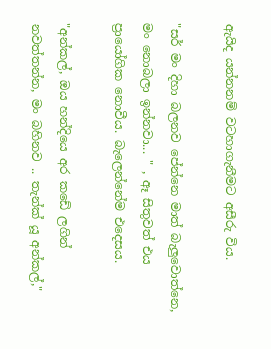ඇයිද යන්නනම් වටහාගැනීමට අසීරු විය.

"සර් මං දිහා බලනව පේන්නෙ මාත් බැලුවොත්නෙ, මං නොබලා ඉන්නවා... " , ඈ සිතුවත් එය ප්‍රායෝගික නොවීය. බැලෙන්නේම එදෙසය.

"අන්කල්, ඔය හන්දියෙ අර කඩේ ලගින් නවත්තන්න, මං බහිනව .. තැන්ක් යූ අන්කල්,"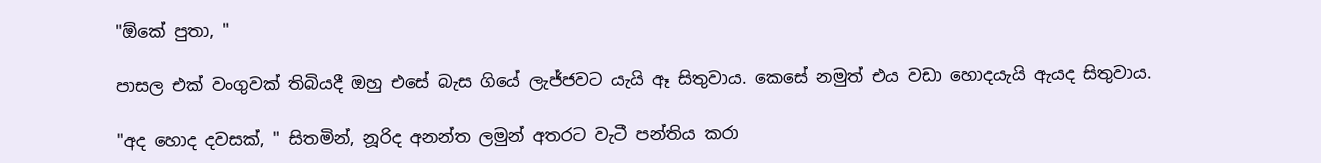"ඕකේ පුතා, "

පාසල එක් වංගුවක් තිබියදී ඔහු එසේ බැස ගියේ ලැජ්ජවට යැයි ඈ සිතුවාය. කෙසේ නමුත් එය වඩා හොදයැයි ඇයද සිතුවාය.

"අද හොද දවසක්, " සිතමින්, නූරිද අනන්ත ලමුන් අතරට වැටී පන්තිය කරා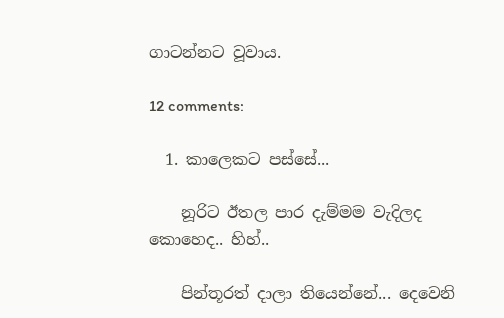ගාටන්නට වූවාය.

12 comments:

  1. කාලෙකට පස්සේ...

    නූරිට ඊතල පාර දැම්මම වැදිලද කොහෙද.. හිහ්..

    පින්තූරත් දාලා තියෙන්නේ... දෙවෙනි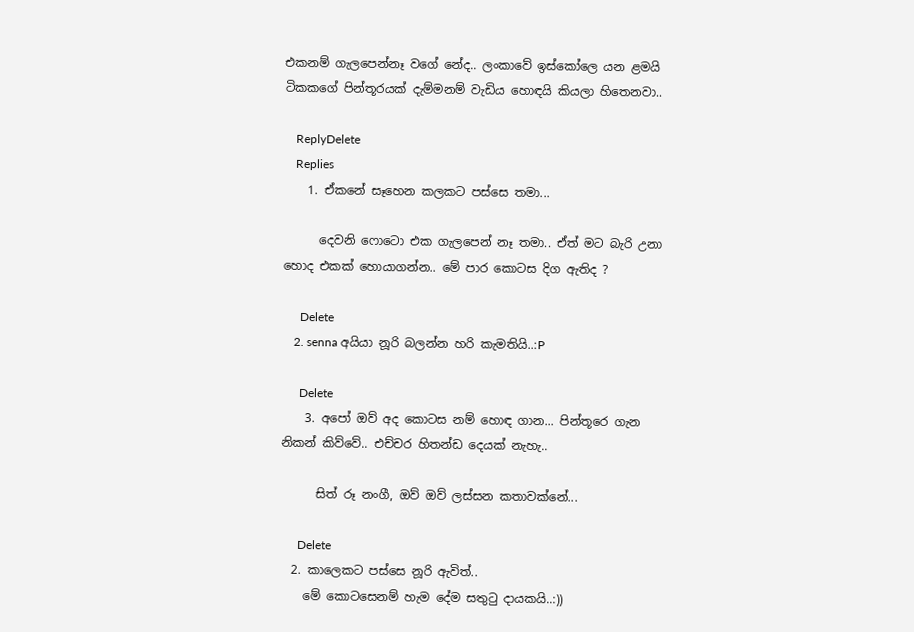එකනම් ගැලපෙන්නෑ වගේ නේද.. ලංකාවේ ඉස්කෝලෙ යන ළමයි ටිකකගේ පින්තූරයක් දැම්මනම් වැඩිය හොඳයි කියලා හිතෙනවා..

    ReplyDelete
    Replies
    1. ඒකනේ සෑහෙන කලකට පස්සෙ තමා...

      දෙවනි ෆොටො එක ගැලපෙන් නෑ තමා.. ඒත් මට බැරි උනා හොද එකක් හොයාගන්න.. මේ පාර කොටස දිග ඇතිද ?

      Delete
    2. senna අයියා නූරි බලන්න හරි කැමතියි..:P

      Delete
    3. අපෝ ඔව් අද කොටස නම් හොඳ ගාන... පින්තූරෙ ගැන නිකන් කිව්වේ.. එච්චර හිතන්ඩ දෙයක් නැහැ..

      සිත් රූ නංගී, ඔව් ඔව් ලස්සන කතාවක්නේ...

      Delete
  2. කාලෙකට පස්සෙ නූරි ඇවිත්..
    මේ කොටසෙනම් හැම දේම සතුටු දායකයි..:))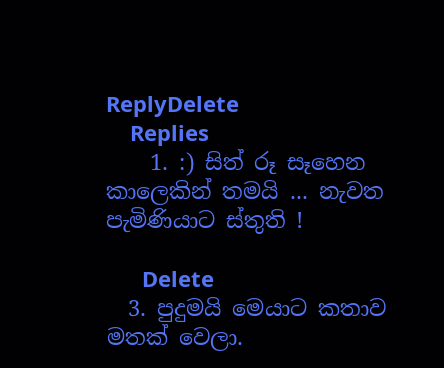ReplyDelete
    Replies
    1. :) සිත් රූ සෑහෙන කාලෙකින් තමයි ... නැවත පැමිණියාට ස්තුති !

      Delete
  3. පුදුමයි මෙයාට කතාව මතක් වෙලා.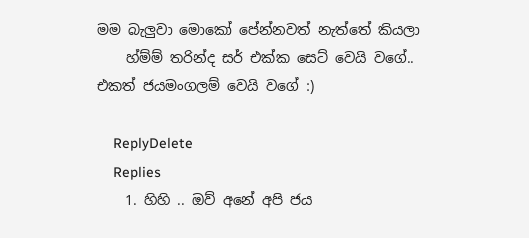මම බැලුවා මොකෝ පේන්නවත් නැත්තේ කියලා
    හ්ම්ම් තරින්ද සර් එක්ක සෙට් වෙයි වගේ.. එකත් ජයමංගලම් වෙයි වගේ :)

    ReplyDelete
    Replies
    1. හිහි .. ඔව් අනේ අපි ජය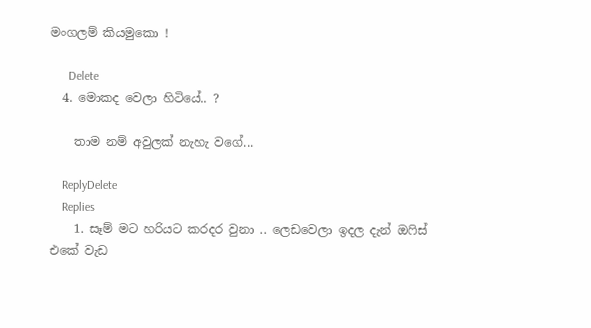මංගලම් කියමුකො !

      Delete
  4. මොකද වෙලා හිටියේ.. ?

    තාම නම් අවුලක් නැහැ වගේ...

    ReplyDelete
    Replies
    1. සෑම් මට හරියට කරදර වුනා .. ලෙඩවෙලා ඉදල දැන් ඔ‍ෆිස් එකේ වැඩ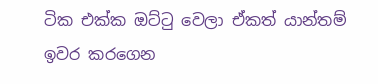ටික එක්ක ඔට්‍ටු වෙලා ඒකත් යාන්තම් ඉවර කරගෙන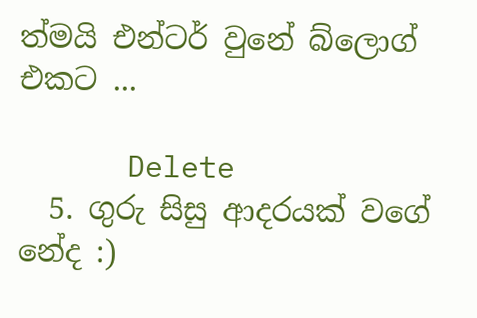ත්මයි එන්ටර් වුනේ බ්ලොග් එකට ...

      Delete
  5. ගුරු සිසු ආදරයක් වගේ නේද :)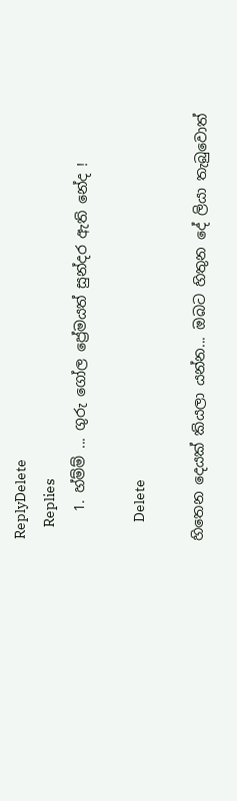ReplyDelete
    Replies
    1. හ්ම්ම් ... ගුරු ගෝල ප්‍රේමයත් සුන්දර ඇති නේද !

      Delete

හිතෙන දෙයක් කියලා යන්න... ඔබට හිතුන දේ ලියා තැබුවොත්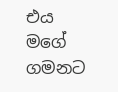එය මගේ ගමනට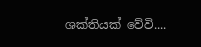ශක්තියක් වේවි....